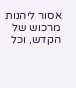אסור ליהנות מרכוש של הקדש, וכל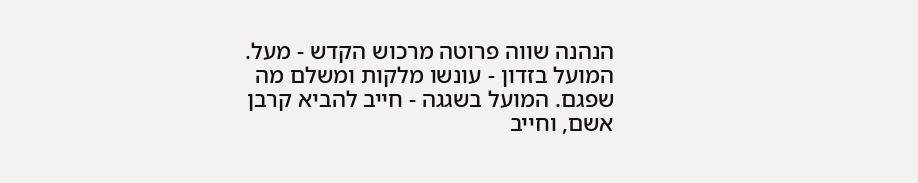הנהנה שווה פרוטה מרכוש הקדש - מעל. המועל בזדון - עונשו מלקות ומשלם מה שפגם. המועל בשגגה - חייב להביא קרבן אשם, וחייב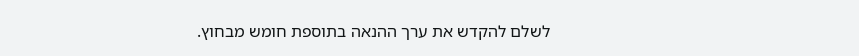לשלם להקדש את ערך ההנאה בתוספת חומש מבחוץ.